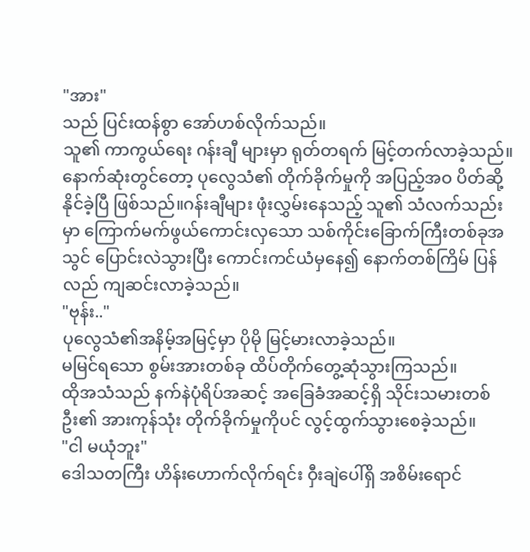"အား"
သည် ပြင်းထန်စွာ အော်ဟစ်လိုက်သည်။
သူ၏ ကာကွယ်ရေး ဂန်းချီ များမှာ ရုတ်တရက် မြင့်တက်လာခဲ့သည်။
နောက်ဆုံးတွင်တော့ ပုလွေသံ၏ တိုက်ခိုက်မှုကို အပြည့်အဝ ပိတ်ဆို့နိုင်ခဲ့ပြီ ဖြစ်သည်။ဂန်းချီများ ဖုံးလွှမ်းနေသည့် သူ၏ သံလက်သည်းမှာ ကြောက်မက်ဖွယ်ကောင်းလှသော သစ်ကိုင်းခြောက်ကြီးတစ်ခုအသွင် ပြောင်းလဲသွားပြီး ကောင်းကင်ယံမှနေ၍ နောက်တစ်ကြိမ် ပြန်လည် ကျဆင်းလာခဲ့သည်။
"ဗုန်း.."
ပုလွေသံ၏အနိမ့်အမြင့်မှာ ပိုမို မြင့်မားလာခဲ့သည်။
မမြင်ရသော စွမ်းအားတစ်ခု ထိပ်တိုက်တွေ့ဆုံသွားကြသည်။
ထိုအသံသည် နက်နဲပုံရိပ်အဆင့် အခြေခံအဆင့်ရှိ သိုင်းသမားတစ်ဦး၏ အားကုန်သုံး တိုက်ခိုက်မှုကိုပင် လွင့်ထွက်သွားစေခဲ့သည်။
"ငါ မယုံဘူး"
ဒေါသတကြီး ဟိန်းဟောက်လိုက်ရင်း ဝှီးချဲပေါ်ရှိ အစိမ်းရောင်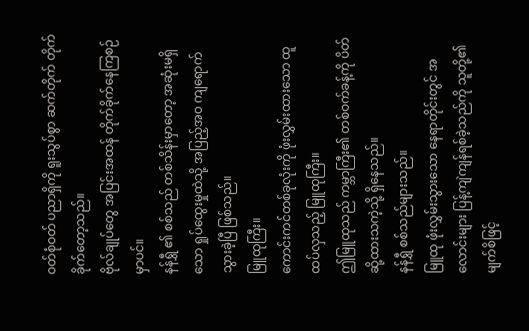ဝတ်စုံဝတ် ပညာရှိကို ရူးသွပ်စွာ ဆက်တိုက် တိုက်ခိုက်တော့သည်။
ဗိုလ်ချုပ်တွေ အပြင်းအထန် တိုက်ခိုက်နေကြစဉ်မှာပင်။
နန်ရွှီ ၏ စစ်သည် တစ်သိန်းမှာတော့ အဆုံးမရှိသော ရှုပ်ထွေးမှုထဲသို့ အပြည့်အဝ ကျရောက်သွားခဲ့ပြီ ဖြစ်သည်။
မြူထုကြီး။
ကောင်းကင်တစ်ခုလုံးကို ဖုံးလွှမ်းထားသော ထူထပ်လှသည့် မြူထုကြီး။
ဤမြူထုသည် ကမ္ဘာကြီး၏ တစ်ဝက်ခန့်ကို ပိတ်ဆို့ထားသကဲ့သို့ ရှိနေသည်။
နန်ရွှီ စစ်သည်များသည်။
မြူထု ဖုံးလွှမ်းသွားသော နေရာတိုင်းတွင် အလောင်းများ ပြန့်ကျဲကျန်ရစ်ခဲ့သည်ကို သူတို့၏ မျက်စိဖြင့်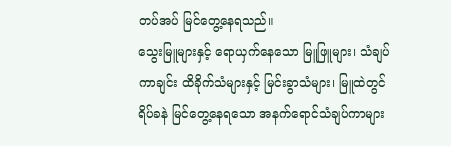တပ်အပ် မြင်တွေ့နေရသည်။
သွေးမြူများနှင့် ရောယှက်နေသော မြူဖြူများ၊ သံချပ်ကာချင်း ထိခိုက်သံများနှင့် မြင်းခွာသံများ၊ မြူထဲတွင် ရိပ်ခနဲ မြင်တွေ့နေရသော အနက်ရောင်သံချပ်ကာများ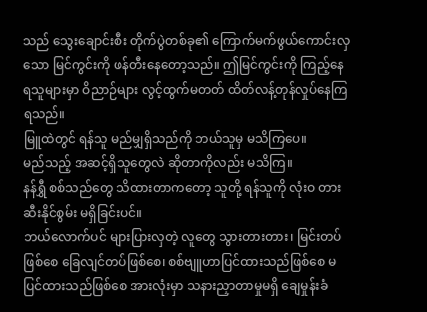သည် သွေးချောင်းစီး တိုက်ပွဲတစ်ခု၏ ကြောက်မက်ဖွယ်ကောင်းလှသော မြင်ကွင်းကို ဖန်တီးနေတော့သည်။ ဤမြင်ကွင်းကို ကြည့်နေရသူများမှာ ဝိညာဉ်များ လွင့်ထွက်မတတ် ထိတ်လန့်တုန်လှုပ်နေကြရသည်။
မြူထဲတွင် ရန်သူ မည်မျှရှိသည်ကို ဘယ်သူမှ မသိကြပေ။
မည်သည့် အဆင့်ရှိသူတွေလဲ ဆိုတာကိုလည်း မသိကြ။
နန်ရွှီ စစ်သည်တွေ သိထားတာကတော့ သူတို့ ရန်သူကို လုံးဝ တားဆီးနိုင်စွမ်း မရှိခြင်းပင်။
ဘယ်လောက်ပင် များပြားလှတဲ့ လူတွေ သွားတားတား၊ မြင်းတပ်ဖြစ်စေ ခြေလျင်တပ်ဖြစ်စေ၊ စစ်ဗျူဟာပြင်ထားသည်ဖြစ်စေ မပြင်ထားသည်ဖြစ်စေ အားလုံးမှာ သနားညှာတာမှုမရှိ ချေမှုန်းခံ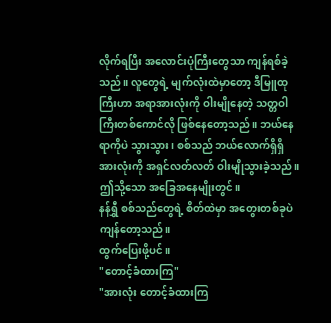လိုက်ရပြီး အလောင်းပုံကြီးတွေသာ ကျန်ရစ်ခဲ့သည်။ လူတွေရဲ့ မျက်လုံးထဲမှာတော့ ဒီမြူထုကြီးဟာ အရာအားလုံးကို ဝါးမျိုနေတဲ့ သတ္တဝါကြီးတစ်ကောင်လို ဖြစ်နေတော့သည်။ ဘယ်နေရာကိုပဲ သွားသွား၊ စစ်သည် ဘယ်လောက်ရှိရှိ အားလုံးကို အရှင်လတ်လတ် ဝါးမျိုသွားခဲ့သည်။
ဤသို့သော အခြေအနေမျိုးတွင်။
နန်ရွှီ စစ်သည်တွေရဲ့ စိတ်ထဲမှာ အတွေးတစ်ခုပဲ ကျန်တော့သည်။
ထွက်ပြေးဖို့ပင်။
"တောင့်ခံထားကြ"
"အားလုံး တောင့်ခံထားကြ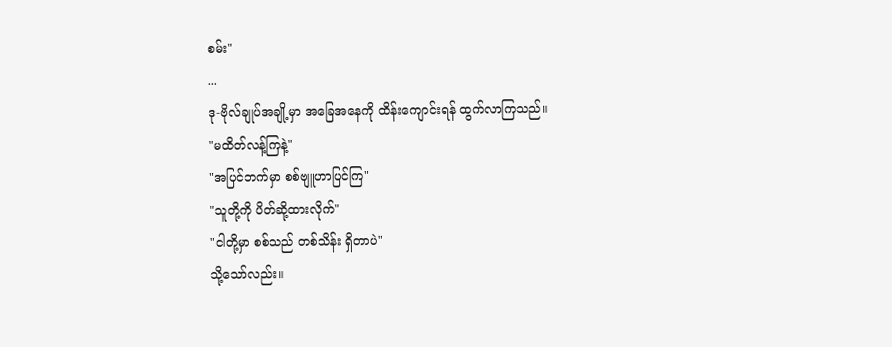စမ်း"
...
ဒု-ဗိုလ်ချုပ်အချို့မှာ အခြေအနေကို ထိန်းကျောင်းရန် ထွက်လာကြသည်။
"မထိတ်လန့်ကြနဲ့"
"အပြင်ဘက်မှာ စစ်ဗျူဟာပြင်ကြ"
"သူတို့ကို ပိတ်ဆို့ထားလိုက်"
"ငါတို့မှာ စစ်သည် တစ်သိန်း ရှိတာပဲ"
သို့သော်လည်း။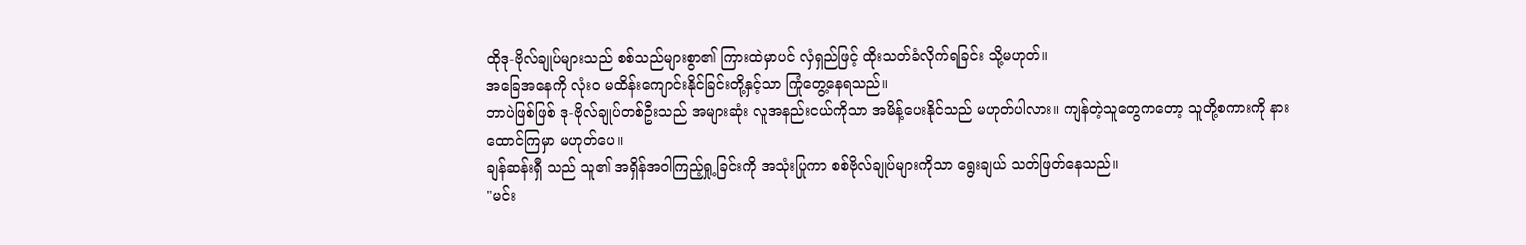ထိုဒု-ဗိုလ်ချုပ်များသည် စစ်သည်များစွာ၏ ကြားထဲမှာပင် လှံရှည်ဖြင့် ထိုးသတ်ခံလိုက်ရခြင်း သို့မဟုတ်။
အခြေအနေကို လုံးဝ မထိန်းကျောင်းနိုင်ခြင်းတို့နှင့်သာ ကြုံတွေ့နေရသည်။
ဘာပဲဖြစ်ဖြစ် ဒု-ဗိုလ်ချုပ်တစ်ဦးသည် အများဆုံး လူအနည်းငယ်ကိုသာ အမိန့်ပေးနိုင်သည် မဟုတ်ပါလား။ ကျန်တဲ့သူတွေကတော့ သူတို့စကားကို နားထောင်ကြမှာ မဟုတ်ပေ။
ချန်ဆန်းရှီ သည် သူ၏ အရှိန်အဝါကြည့်ရှု့ခြင်းကို အသုံးပြုကာ စစ်ဗိုလ်ချုပ်များကိုသာ ရွေးချယ် သတ်ဖြတ်နေသည်။
"မင်း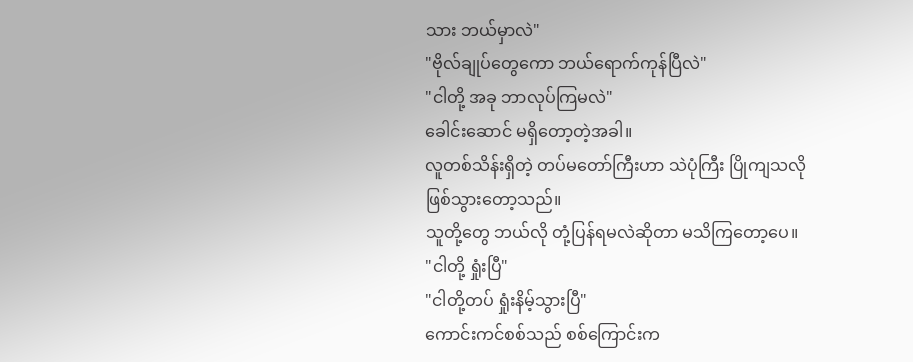သား ဘယ်မှာလဲ"
"ဗိုလ်ချုပ်တွေကော ဘယ်ရောက်ကုန်ပြီလဲ"
"ငါတို့ အခု ဘာလုပ်ကြမလဲ"
ခေါင်းဆောင် မရှိတော့တဲ့အခါ။
လူတစ်သိန်းရှိတဲ့ တပ်မတော်ကြီးဟာ သဲပုံကြီး ပြိုကျသလို ဖြစ်သွားတော့သည်။
သူတို့တွေ ဘယ်လို တုံ့ပြန်ရမလဲဆိုတာ မသိကြတော့ပေ။
"ငါတို့ ရှုံးပြီ"
"ငါတို့တပ် ရှုံးနိမ့်သွားပြီ"
ကောင်းကင်စစ်သည် စစ်ကြောင်းက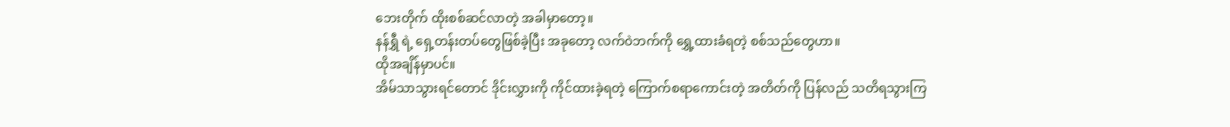ဘေးတိုက် ထိုးစစ်ဆင်လာတဲ့ အခါမှာတော့။
နန်ရွှီ ရဲ့ ရှေ့တန်းတပ်တွေဖြစ်ခဲ့ပြီး အခုတော့ လက်ဝဲဘက်ကို ရွှေ့ထားခံရတဲ့ စစ်သည်တွေဟာ။
ထိုအချိန်မှာပင်။
အိမ်သာသွားရင်တောင် ဒိုင်းလွှားကို ကိုင်ထားခဲ့ရတဲ့ ကြောက်စရာကောင်းတဲ့ အတိတ်ကို ပြန်လည် သတိရသွားကြ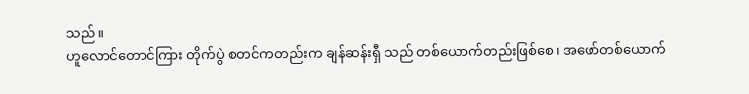သည်။
ဟူလောင်တောင်ကြား တိုက်ပွဲ စတင်ကတည်းက ချန်ဆန်းရှီ သည် တစ်ယောက်တည်းဖြစ်စေ၊ အဖော်တစ်ယောက်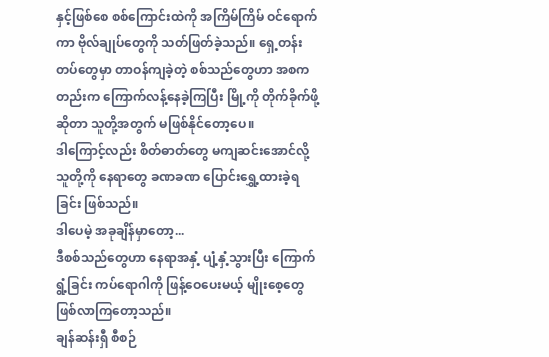နှင့်ဖြစ်စေ စစ်ကြောင်းထဲကို အကြိမ်ကြိမ် ဝင်ရောက်ကာ ဗိုလ်ချုပ်တွေကို သတ်ဖြတ်ခဲ့သည်။ ရှေ့တန်းတပ်တွေမှာ တာဝန်ကျခဲ့တဲ့ စစ်သည်တွေဟာ အစကတည်းက ကြောက်လန့်နေခဲ့ကြပြီး မြို့ကို တိုက်ခိုက်ဖို့ဆိုတာ သူတို့အတွက် မဖြစ်နိုင်တော့ပေ။
ဒါကြောင့်လည်း စိတ်ဓာတ်တွေ မကျဆင်းအောင်လို့ သူတို့ကို နေရာတွေ ခဏခဏ ပြောင်းရွှေ့ထားခဲ့ရခြင်း ဖြစ်သည်။
ဒါပေမဲ့ အခုချိန်မှာတော့...
ဒီစစ်သည်တွေဟာ နေရာအနှံ့ ပျံ့နှံ့သွားပြီး ကြောက်ရွံ့ခြင်း ကပ်ရောဂါကို ဖြန့်ဝေပေးမယ့် မျိုးစေ့တွေ ဖြစ်လာကြတော့သည်။
ချန်ဆန်းရှီ စီစဉ်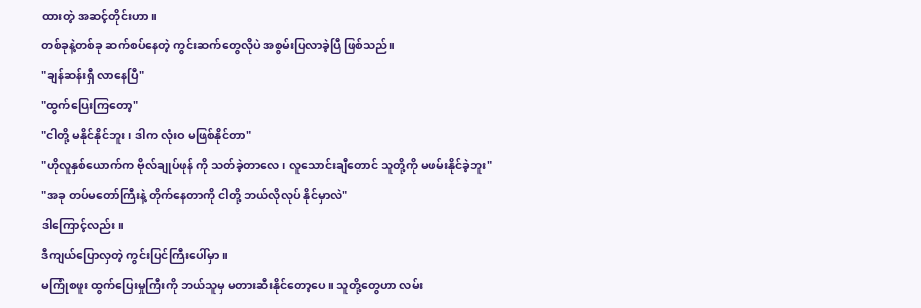ထားတဲ့ အဆင့်တိုင်းဟာ။
တစ်ခုနဲ့တစ်ခု ဆက်စပ်နေတဲ့ ကွင်းဆက်တွေလိုပဲ အစွမ်းပြလာခဲ့ပြီ ဖြစ်သည်။
"ချန်ဆန်းရှီ လာနေပြီ"
"ထွက်ပြေးကြတော့"
"ငါတို့ မနိုင်နိုင်ဘူး၊ ဒါက လုံးဝ မဖြစ်နိုင်တာ"
"ဟိုလူနှစ်ယောက်က ဗိုလ်ချုပ်ဖုန် ကို သတ်ခဲ့တာလေ၊ လူသောင်းချီတောင် သူတို့ကို မဖမ်းနိုင်ခဲ့ဘူး"
"အခု တပ်မတော်ကြီးနဲ့ တိုက်နေတာကို ငါတို့ ဘယ်လိုလုပ် နိုင်မှာလဲ"
ဒါကြောင့်လည်း။
ဒီကျယ်ပြောလှတဲ့ ကွင်းပြင်ကြီးပေါ်မှာ။
မကြုံစဖူး ထွက်ပြေးမှုကြီးကို ဘယ်သူမှ မတားဆီးနိုင်တော့ပေ။ သူတို့တွေဟာ လမ်း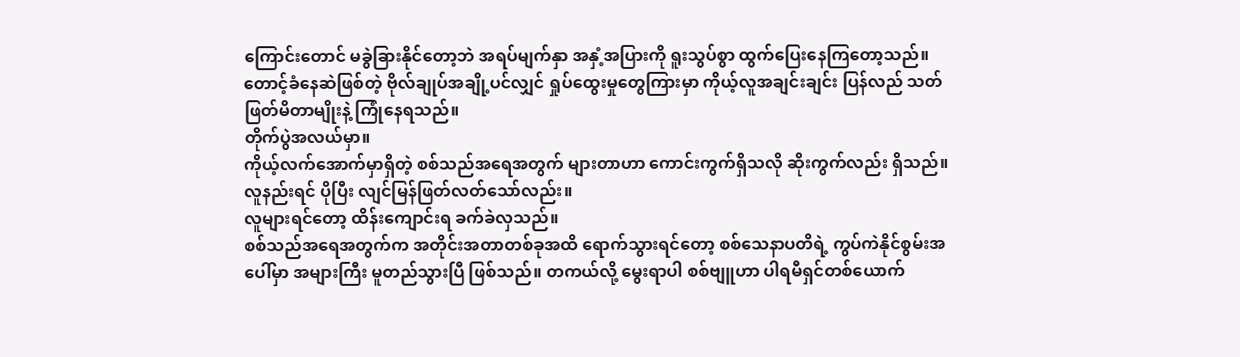ကြောင်းတောင် မခွဲခြားနိုင်တော့ဘဲ အရပ်မျက်နှာ အနှံ့အပြားကို ရူးသွပ်စွာ ထွက်ပြေးနေကြတော့သည်။ တောင့်ခံနေဆဲဖြစ်တဲ့ ဗိုလ်ချုပ်အချို့ပင်လျှင် ရှုပ်ထွေးမှုတွေကြားမှာ ကိုယ့်လူအချင်းချင်း ပြန်လည် သတ်ဖြတ်မိတာမျိုးနဲ့ ကြုံနေရသည်။
တိုက်ပွဲအလယ်မှာ။
ကိုယ့်လက်အောက်မှာရှိတဲ့ စစ်သည်အရေအတွက် များတာဟာ ကောင်းကွက်ရှိသလို ဆိုးကွက်လည်း ရှိသည်။
လူနည်းရင် ပိုပြီး လျင်မြန်ဖြတ်လတ်သော်လည်း။
လူများရင်တော့ ထိန်းကျောင်းရ ခက်ခဲလှသည်။
စစ်သည်အရေအတွက်က အတိုင်းအတာတစ်ခုအထိ ရောက်သွားရင်တော့ စစ်သေနာပတိရဲ့ ကွပ်ကဲနိုင်စွမ်းအပေါ်မှာ အများကြီး မူတည်သွားပြီ ဖြစ်သည်။ တကယ်လို့ မွေးရာပါ စစ်ဗျူဟာ ပါရမီရှင်တစ်ယောက်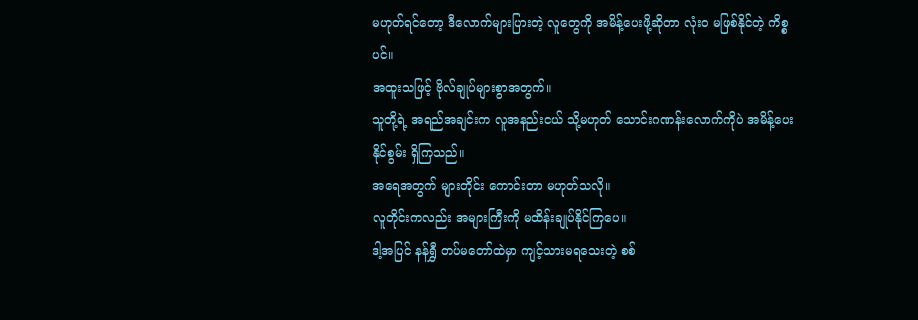မဟုတ်ရင်တော့ ဒီလောက်များပြားတဲ့ လူတွေကို အမိန့်ပေးဖို့ဆိုတာ လုံးဝ မဖြစ်နိုင်တဲ့ ကိစ္စပင်။
အထူးသဖြင့် ဗိုလ်ချုပ်များစွာအတွက်။
သူတို့ရဲ့ အရည်အချင်းက လူအနည်းငယ် သို့မဟုတ် သောင်းဂဏန်းလောက်ကိုပဲ အမိန့်ပေးနိုင်စွမ်း ရှိကြသည်။
အရေအတွက် များတိုင်း ကောင်းတာ မဟုတ်သလို။
လူတိုင်းကလည်း အများကြီးကို မထိန်းချုပ်နိုင်ကြပေ။
ဒါ့အပြင် နန်ရွှီ တပ်မတော်ထဲမှာ ကျင့်သားမရသေးတဲ့ စစ်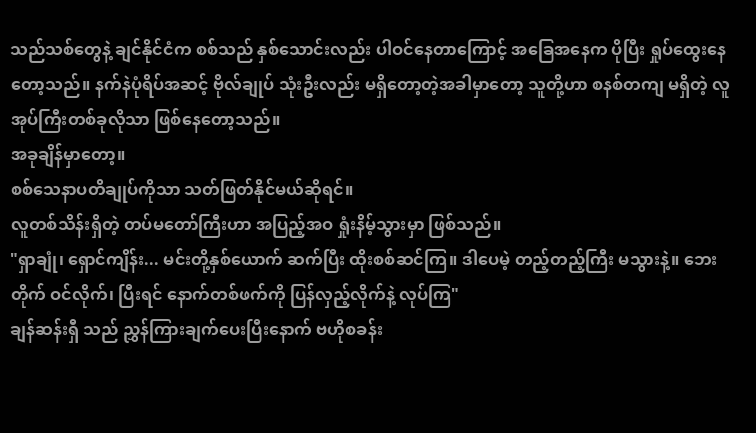သည်သစ်တွေနဲ့ ချင်နိုင်ငံက စစ်သည် နှစ်သောင်းလည်း ပါဝင်နေတာကြောင့် အခြေအနေက ပိုပြီး ရှုပ်ထွေးနေတော့သည်။ နက်နဲပုံရိပ်အဆင့် ဗိုလ်ချုပ် သုံးဦးလည်း မရှိတော့တဲ့အခါမှာတော့ သူတို့ဟာ စနစ်တကျ မရှိတဲ့ လူအုပ်ကြီးတစ်ခုလိုသာ ဖြစ်နေတော့သည်။
အခုချိန်မှာတော့။
စစ်သေနာပတိချုပ်ကိုသာ သတ်ဖြတ်နိုင်မယ်ဆိုရင်။
လူတစ်သိန်းရှိတဲ့ တပ်မတော်ကြီးဟာ အပြည့်အဝ ရှုံးနိမ့်သွားမှာ ဖြစ်သည်။
"ရှာချုံ၊ ရှောင်ကျိန်း... မင်းတို့နှစ်ယောက် ဆက်ပြီး ထိုးစစ်ဆင်ကြ။ ဒါပေမဲ့ တည့်တည့်ကြီး မသွားနဲ့။ ဘေးတိုက် ဝင်လိုက်၊ ပြီးရင် နောက်တစ်ဖက်ကို ပြန်လှည့်လိုက်နဲ့ လုပ်ကြ"
ချန်ဆန်းရှီ သည် ညွှန်ကြားချက်ပေးပြီးနောက် ဗဟိုစခန်း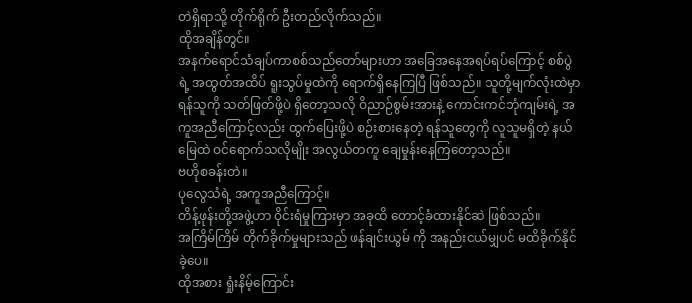တဲရှိရာသို့ တိုက်ရိုက် ဦးတည်လိုက်သည်။
ထိုအချိန်တွင်။
အနက်ရောင်သံချပ်ကာစစ်သည်တော်များဟာ အခြေအနေအရပ်ရပ်ကြောင့် စစ်ပွဲရဲ့ အထွတ်အထိပ် ရူးသွပ်မှုထဲကို ရောက်ရှိနေကြပြီ ဖြစ်သည်။ သူတို့မျက်လုံးထဲမှာ ရန်သူကို သတ်ဖြတ်ဖို့ပဲ ရှိတော့သလို ဝိညာဉ်စွမ်းအားနဲ့ ကောင်းကင်ဘုံကျမ်းရဲ့ အကူအညီကြောင့်လည်း ထွက်ပြေးဖို့ပဲ စဉ်းစားနေတဲ့ ရန်သူတွေကို လူသူမရှိတဲ့ နယ်မြေထဲ ဝင်ရောက်သလိုမျိုး အလွယ်တကူ ချေမှုန်းနေကြတော့သည်။
ဗဟိုစခန်းတဲ။
ပုလွေသံရဲ့ အကူအညီကြောင့်။
တိန့်ဖုန်းတို့အဖွဲ့ဟာ ဝိုင်းရံမှုကြားမှာ အခုထိ တောင့်ခံထားနိုင်ဆဲ ဖြစ်သည်။
အကြိမ်ကြိမ် တိုက်ခိုက်မှုများသည် ဖန်ချင်းယွမ် ကို အနည်းငယ်မျှပင် မထိခိုက်နိုင်ခဲ့ပေ။
ထိုအစား ရှုံးနိမ့်ကြောင်း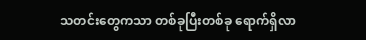သတင်းတွေကသာ တစ်ခုပြီးတစ်ခု ရောက်ရှိလာ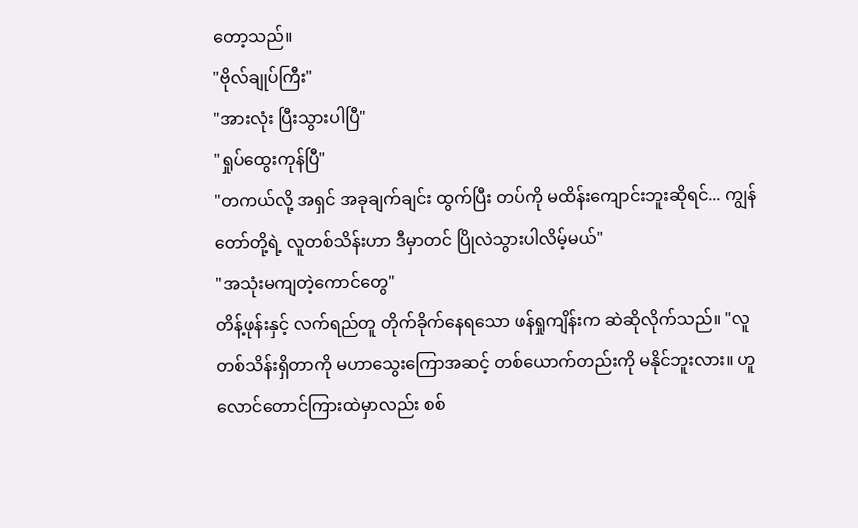တော့သည်။
"ဗိုလ်ချုပ်ကြီး"
"အားလုံး ပြီးသွားပါပြီ"
"ရှုပ်ထွေးကုန်ပြီ"
"တကယ်လို့ အရှင် အခုချက်ချင်း ထွက်ပြီး တပ်ကို မထိန်းကျောင်းဘူးဆိုရင်... ကျွန်တော်တို့ရဲ့ လူတစ်သိန်းဟာ ဒီမှာတင် ပြိုလဲသွားပါလိမ့်မယ်"
"အသုံးမကျတဲ့ကောင်တွေ"
တိန့်ဖုန်းနှင့် လက်ရည်တူ တိုက်ခိုက်နေရသော ဖန်ရှုကျိန်းက ဆဲဆိုလိုက်သည်။ "လူတစ်သိန်းရှိတာကို မဟာသွေးကြောအဆင့် တစ်ယောက်တည်းကို မနိုင်ဘူးလား။ ဟူလောင်တောင်ကြားထဲမှာလည်း စစ်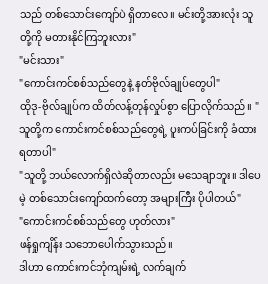သည် တစ်သောင်းကျော်ပဲ ရှိတာလေ။ မင်းတို့အားလုံး သူတို့ကို မတားနိုင်ကြဘူးလား"
"မင်းသား"
"ကောင်းကင်စစ်သည်တွေနဲ့ နတ်ဗိုလ်ချုပ်တွေပါ"
ထိုဒု-ဗိုလ်ချုပ်က ထိတ်လန့်တုန်လှုပ်စွာ ပြောလိုက်သည်။ "သူတို့က ကောင်းကင်စစ်သည်တွေရဲ့ ပူးကပ်ခြင်းကို ခံထားရတာပါ"
"သူတို့ ဘယ်လောက်ရှိလဲဆိုတာလည်း မသေချာဘူး။ ဒါပေမဲ့ တစ်သောင်းကျော်ထက်တော့ အများကြီး ပိုပါတယ်"
"ကောင်းကင်စစ်သည်တွေ ဟုတ်လား"
ဖန်ရှုကျိန်း သဘောပေါက်သွားသည်။
ဒါဟာ ကောင်းကင်ဘုံကျမ်းရဲ့ လက်ချက်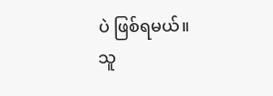ပဲ ဖြစ်ရမယ်။
သူ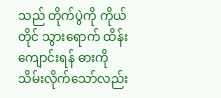သည် တိုက်ပွဲကို ကိုယ်တိုင် သွားရောက် ထိန်းကျောင်းရန် ဓားကို သိမ်းလိုက်သော်လည်း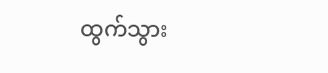ထွက်သွား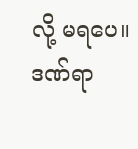လို့ မရပေ။ ဒဏ်ရာ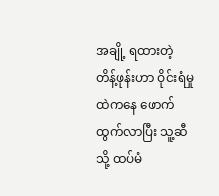အချို့ ရထားတဲ့ တိန့်ဖုန်းဟာ ဝိုင်းရံမှုထဲကနေ ဖောက်ထွက်လာပြီး သူ့ဆီသို့ ထပ်မံ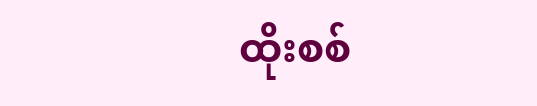ထိုးစစ်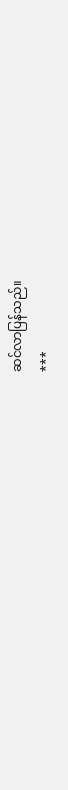ဆင်လာပြန်သည်။
***